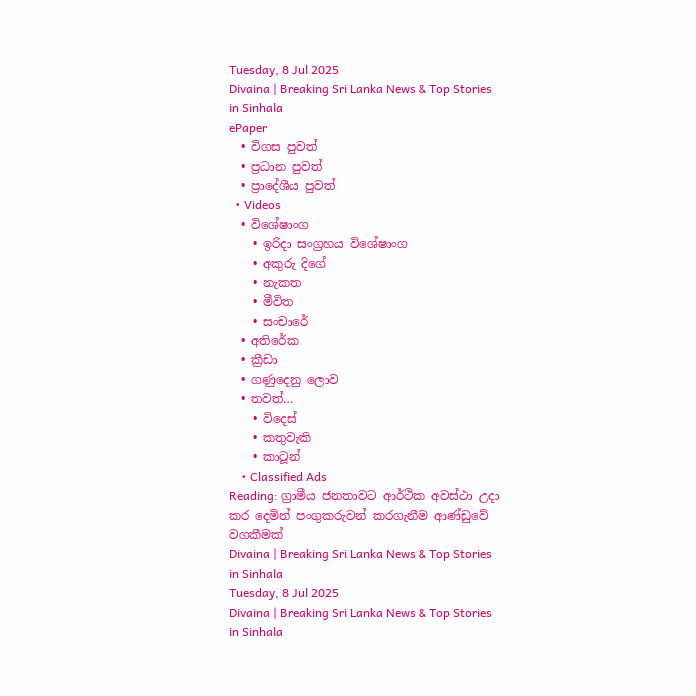Tuesday, 8 Jul 2025
Divaina | Breaking Sri Lanka News & Top Stories in Sinhala
ePaper
  • විගස පුවත්
  • ප්‍රධාන පුවත්
  • ප්‍රාදේශීය පුවත්
  • Videos
  • විශේෂාංග
    • ඉරිදා සංග්‍රහය විශේෂාංග
    • අකුරු දිගේ
    • නැකත
    • මීවිත
    • සංචාරේ
  • අතිරේක
  • ක්‍රීඩා
  • ගණුදෙනු ලොව
  • තවත්…
    • විදෙස්
    • කතුවැකි
    • කාටූන්
    • Classified Ads
Reading: ග්‍රාමීය ජනතාවට ආර්ථික අවස්ථා උදා කර දෙමින් පංගුකරුවන් කරගැනීම ආණ්ඩුවේ වගකීමක්
Divaina | Breaking Sri Lanka News & Top Stories in Sinhala
Tuesday, 8 Jul 2025
Divaina | Breaking Sri Lanka News & Top Stories in Sinhala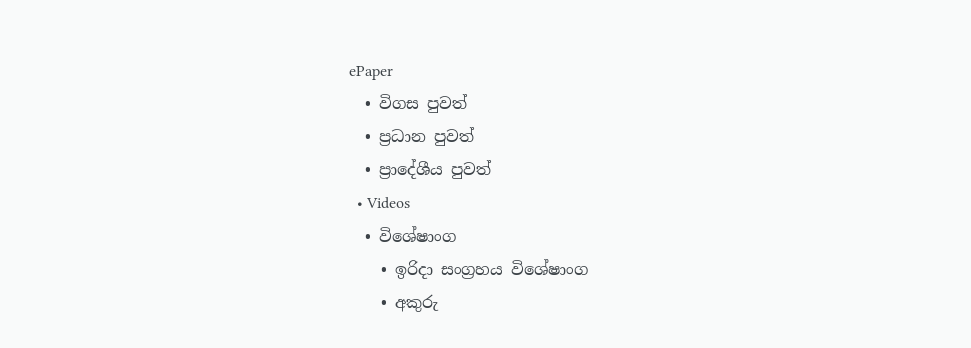ePaper
  • විගස පුවත්
  • ප්‍රධාන පුවත්
  • ප්‍රාදේශීය පුවත්
  • Videos
  • විශේෂාංග
    • ඉරිදා සංග්‍රහය විශේෂාංග
    • අකුරු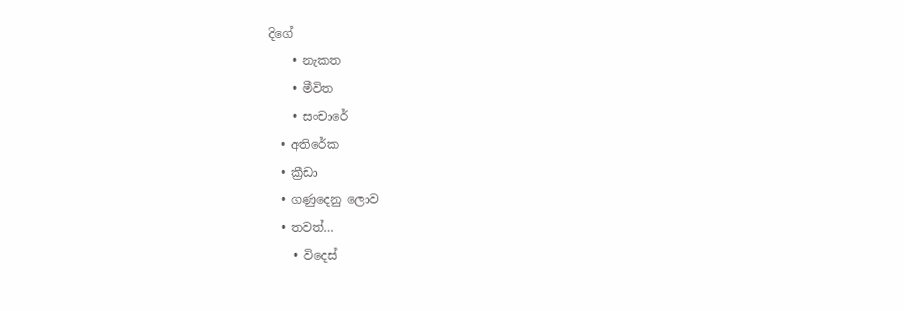දිගේ
    • නැකත
    • මීවිත
    • සංචාරේ
  • අතිරේක
  • ක්‍රීඩා
  • ගණුදෙනු ලොව
  • තවත්…
    • විදෙස්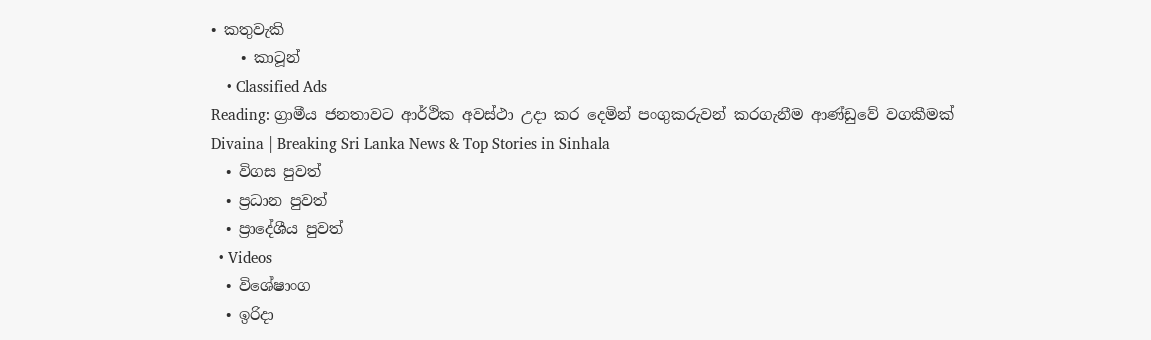• කතුවැකි
    • කාටූන්
    • Classified Ads
Reading: ග්‍රාමීය ජනතාවට ආර්ථික අවස්ථා උදා කර දෙමින් පංගුකරුවන් කරගැනීම ආණ්ඩුවේ වගකීමක්
Divaina | Breaking Sri Lanka News & Top Stories in Sinhala
  • විගස පුවත්
  • ප්‍රධාන පුවත්
  • ප්‍රාදේශීය පුවත්
  • Videos
  • විශේෂාංග
  • ඉරිදා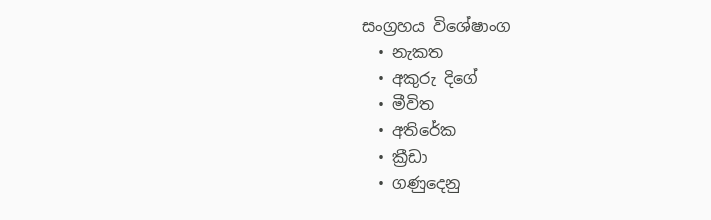සංග්‍රහය විශේෂාංග
  • නැකත
  • අකුරු දිගේ
  • මීවිත
  • අතිරේක
  • ක්‍රීඩා
  • ගණුදෙනු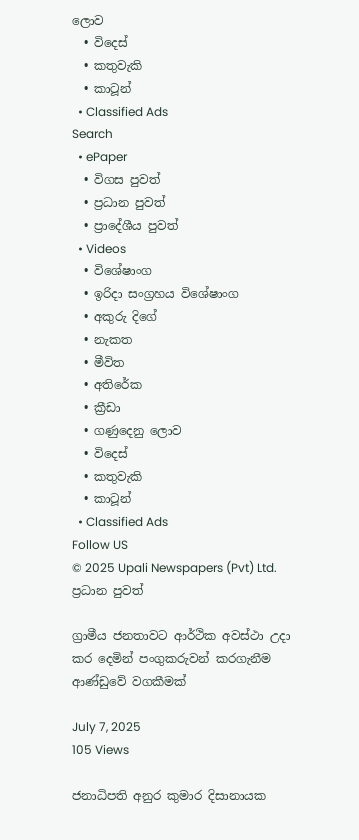ලොව
  • විදෙස්
  • කතුවැකි
  • කාටූන්
  • Classified Ads
Search
  • ePaper
  • විගස පුවත්
  • ප්‍රධාන පුවත්
  • ප්‍රාදේශීය පුවත්
  • Videos
  • විශේෂාංග
  • ඉරිදා සංග්‍රහය විශේෂාංග
  • අකුරු දිගේ
  • නැකත
  • මීවිත
  • අතිරේක
  • ක්‍රීඩා
  • ගණුදෙනු ලොව
  • විදෙස්
  • කතුවැකි
  • කාටූන්
  • Classified Ads
Follow US
© 2025 Upali Newspapers (Pvt) Ltd.
ප්‍රධාන පුවත්

ග්‍රාමීය ජනතාවට ආර්ථික අවස්ථා උදා කර දෙමින් පංගුකරුවන් කරගැනීම ආණ්ඩුවේ වගකීමක්

July 7, 2025
105 Views

ජනාධිපති අනුර කුමාර දිසානායක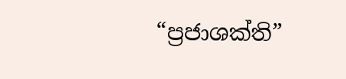“ප්‍රජාශක්ති”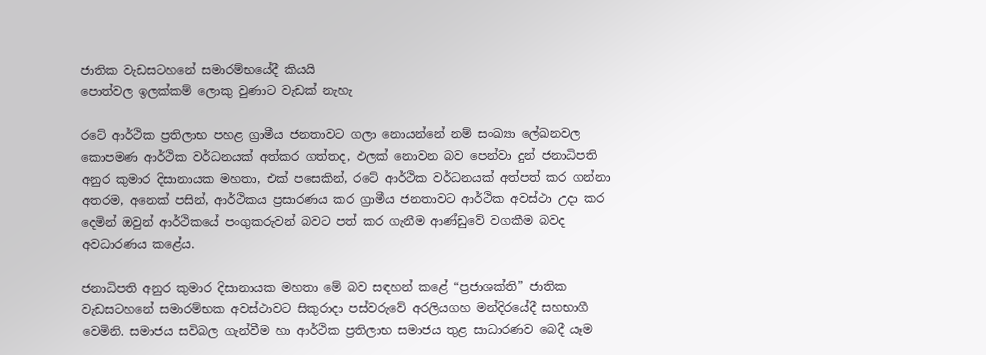ජාතික වැඩසටහනේ සමාරම්භයේදී කියයි
පොත්වල ඉලක්කම් ලොකු වුණාට වැඩක් නැහැ

රටේ ආර්ථික ප්‍රතිලාභ පහළ ග්‍රාමීය ජනතාවට ගලා නොයන්නේ නම් සංඛ්‍යා ලේඛනවල කොපමණ ආර්ථික වර්ධනයක් අත්කර ගත්තද, ඵලක් නොවන බව පෙන්වා දුන් ජනාධිපති අනුර කුමාර දිසානායක මහතා, එක් පසෙකින්, රටේ ආර්ථික වර්ධනයක් අත්පත් කර ගන්නා අතරම, අනෙක් පසින්, ආර්ථිකය ප්‍රසාරණය කර ග්‍රාමීය ජනතාවට ආර්ථික අවස්ථා උදා කර දෙමින් ඔවුන් ආර්ථිකයේ පංගුකරුවන් බවට පත් කර ගැනීම ආණ්ඩුවේ වගකීම බවද අවධාරණය කළේය.

ජනාධිපති අනුර කුමාර දිසානායක මහතා මේ බව සඳහන් කළේ “ප්‍රජාශක්ති” ජාතික වැඩසටහනේ සමාරම්භක අවස්ථාවට සිකුරාදා පස්වරුවේ අරලියගහ මන්දිරයේදී සහභාගී වෙමිනි. සමාජය සවිබල ගැන්වීම හා ආර්ථික ප්‍රතිලාභ සමාජය තුළ සාධාරණව බෙදී යෑම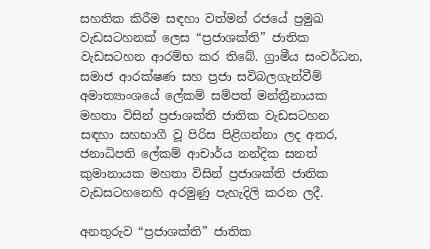සහතික කිරීම සඳහා වත්මන් රජයේ ප්‍රමුඛ වැඩසටහනක් ලෙස “ප්‍රජාශක්ති” ජාතික වැඩසටහන ආරම්භ කර තිබේ. ග්‍රාමීය සංවර්ධන, සමාජ ආරක්ෂණ සහ ප්‍රජා සවිබලගැන්වීම් අමාත්‍යාංශයේ ලේකම් සම්පත් මන්ත්‍රීනායක මහතා විසින් ප්‍රජාශක්ති ජාතික වැඩසටහන සඳහා සහභාගී වූ පිරිස පිළිගන්නා ලද අතර, ජනාධිපති ලේකම් ආචාර්ය නන්දික සනත් කුමානායක මහතා විසින් ප්‍රජාශක්ති ජාතික වැඩසටහනෙහි අරමුණු පැහැදිලි කරන ලදී.

අනතුරුව “ප්‍රජාශක්ති” ජාතික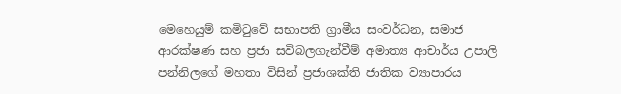මෙහෙයුම් කමිටුවේ සභාපති ග්‍රාමීය සංවර්ධන, සමාජ ආරක්ෂණ සහ ප්‍රජා සවිබලගැන්වීම් අමාත්‍ය ආචාර්ය උපාලි පන්නිලගේ මහතා විසින් ප්‍රජාශක්ති ජාතික ව්‍යාපාරය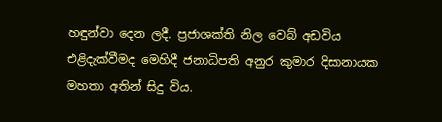හඳුන්වා දෙන ලදී. ප්‍රජාශක්ති නිල වෙබ් අඩවිය එළිදැක්වීමද මෙහිදී ජනාධිපති අනුර කුමාර දිසානායක මහතා අතින් සිදු විය.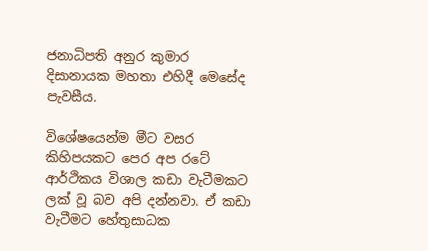ජනාධිපති අනුර කුමාර දිසානායක මහතා එහිදී මෙසේද පැවසීය.

විශේෂයෙන්ම මීට වසර කිහිපයකට පෙර අප රටේ ආර්ථිකය විශාල කඩා වැටීමකට ලක් වූ බව අපි දන්නවා. ඒ කඩා වැටීමට හේතුසාධක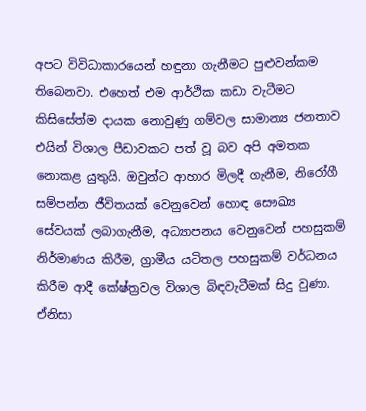අපට විවිධාකාරයෙන් හඳුනා ගැනීමට පුළුවන්කම තිබෙනවා. එහෙත් එම ආර්ථික කඩා වැටීමට කිසිසේත්ම දායක නොවුණු ගම්වල සාමාන්‍ය ජනතාව එයින් විශාල පීඩාවකට පත් වූ බව අපි අමතක නොකළ යුතුයි. ඔවුන්ට ආහාර මිලදී ගැනීම, නිරෝගී සම්පන්න ජීවිතයක් වෙනුවෙන් හොඳ සෞඛ්‍ය සේවයක් ලබාගැනීම, අධ්‍යාපනය වෙනුවෙන් පහසුකම් නිර්මාණය කිරීම, ග්‍රාමීය යටිතල පහසුකම් වර්ධනය කිරීම ආදී කේෂ්ත්‍රවල විශාල බිඳවැටීමක් සිදු වුණා. ඒනිසා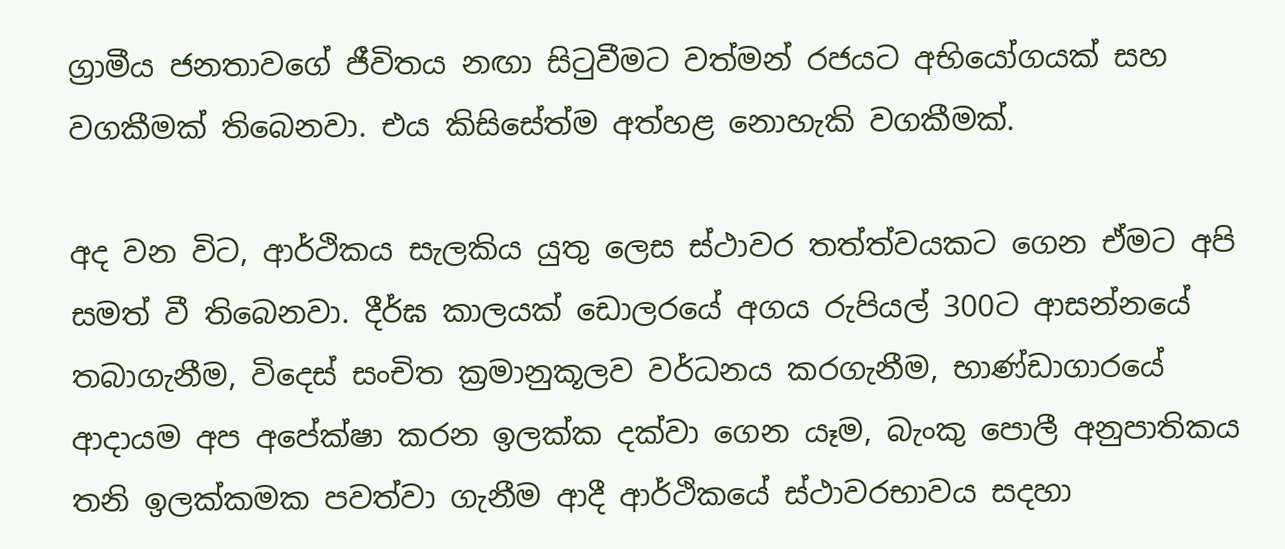ග්‍රාමීය ජනතාවගේ ජීවිතය නඟා සිටුවීමට වත්මන් රජයට අභියෝගයක් සහ වගකීමක් තිබෙනවා. එය කිසිසේත්ම අත්හළ නොහැකි වගකීමක්.

අද වන විට, ආර්ථිකය සැලකිය යුතු ලෙස ස්ථාවර තත්ත්වයකට ගෙන ඒමට අපි සමත් වී තිබෙනවා. දීර්ඝ කාලයක් ඩොලරයේ අගය රුපියල් 300ට ආසන්නයේ තබාගැනීම, විදෙස් සංචිත ක්‍රමානුකූලව වර්ධනය කරගැනීම, භාණ්ඩාගාරයේ ආදායම අප අපේක්ෂා කරන ඉලක්ක දක්වා ගෙන යෑම, බැංකු පොලී අනුපාතිකය තනි ඉලක්කමක පවත්වා ගැනීම ආදී ආර්ථිකයේ ස්ථාවරභාවය සදහා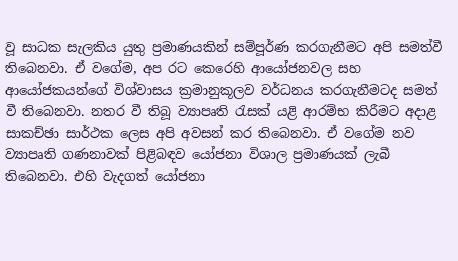වූ සාධක සැලකිය යුතු ප්‍රමාණයකින් සම්පූර්ණ කරගැනීමට අපි සමත්වී තිබෙනවා. ඒ වගේම, අප රට කෙරෙහි ආයෝජනවල සහ ආයෝජකයන්ගේ විශ්වාසය ක්‍රමානුකූලව වර්ධනය කරගැනීමටද සමත් වී තිබෙනවා. නතර වී තිබූ ව්‍යාපෘති රැසක් යළි ආරම්භ කිරීමට අදාළ සාකච්ඡා සාර්ථක ලෙස අපි අවසන් කර තිබෙනවා. ඒ වගේම නව ව්‍යාපෘති ගණනාවක් පිළිබඳව යෝජනා විශාල ප්‍රමාණයක් ලැබී තිබෙනවා. එහි වැදගත් යෝජනා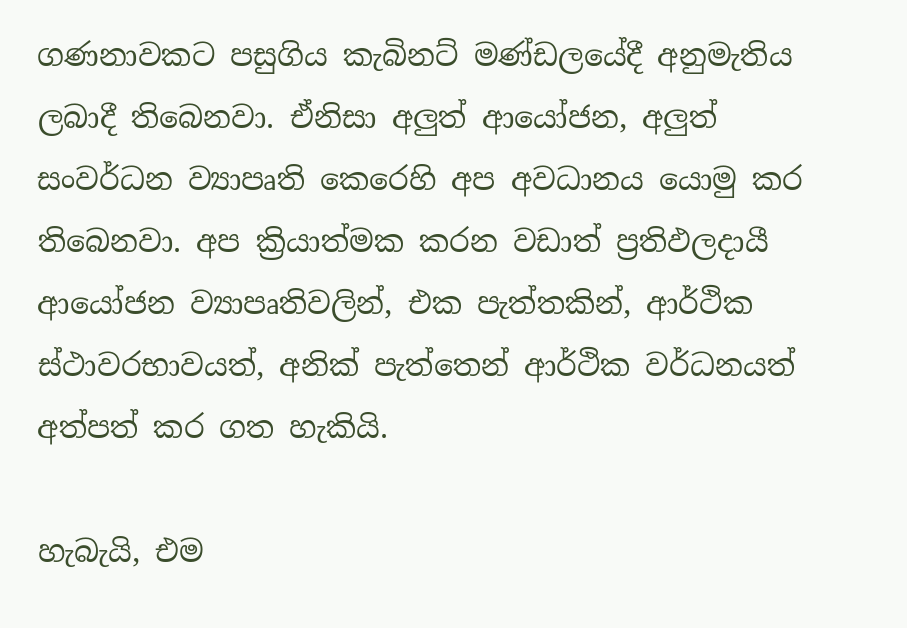ගණනාවකට පසුගිය කැබිනට් මණ්ඩලයේදී අනුමැතිය ලබාදී තිබෙනවා. ඒනිසා අලු‍ත් ආයෝජන, අලු‍ත් සංවර්ධන ව්‍යාපෘති කෙරෙහි අප අවධානය යොමු කර තිබෙනවා. අප ක්‍රියාත්මක කරන වඩාත් ප්‍රතිඵලදායී ආයෝජන ව්‍යාපෘතිවලින්, එක පැත්තකින්, ආර්ථික ස්ථාවරභාවයත්, අනික් පැත්තෙන් ආර්ථික වර්ධනයත් අත්පත් කර ගත හැකියි.

හැබැයි, එම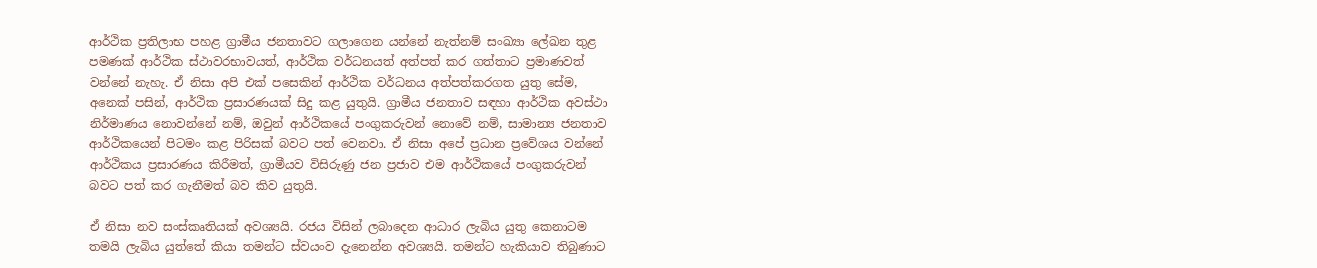ආර්ථික ප්‍රතිලාභ පහළ ග්‍රාමීය ජනතාවට ගලාගෙන යන්නේ නැත්නම් සංඛ්‍යා ලේඛන තුළ පමණක් ආර්ථික ස්ථාවරභාවයත්, ආර්ථික වර්ධනයත් අත්පත් කර ගත්තාට ප්‍රමාණවත් වන්නේ නැහැ. ඒ නිසා අපි එක් පසෙකින් ආර්ථික වර්ධනය අත්පත්කරගත යුතු සේම, අනෙක් පසින්, ආර්ථික ප්‍රසාරණයක් සිදු කළ යුතුයි. ග්‍රාමීය ජනතාව සඳහා ආර්ථික අවස්ථා නිර්මාණය නොවන්නේ නම්, ඔවුන් ආර්ථිකයේ පංගුකරුවන් නොවේ නම්, සාමාන්‍ය ජනතාව ආර්ථිකයෙන් පිටමං කළ පිරිසක් බවට පත් වෙනවා. ඒ නිසා අපේ ප්‍රධාන ප්‍රවේශය වන්නේ ආර්ථිකය ප්‍රසාරණය කිරීමත්, ග්‍රාමීයව විසිරුණු ජන ප්‍රජාව එම ආර්ථිකයේ පංගුකරුවන් බවට පත් කර ගැනීමත් බව කිව යුතුයි.

ඒ නිසා නව සංස්කෘතියක් අවශ්‍යයි. රජය විසින් ලබාදෙන ආධාර ලැබිය යුතු කෙනාටම තමයි ලැබිය යුත්තේ කියා තමන්ට ස්වයංව දැනෙන්න අවශ්‍යයි. තමන්ට හැකියාව තිබුණාට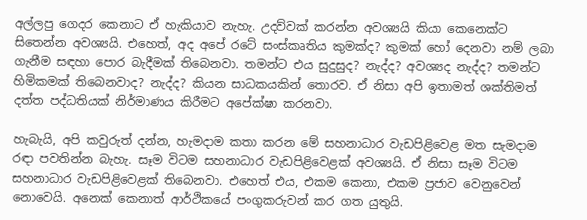අල්ලපු ගෙදර කෙනාට ඒ හැකියාව නැහැ. උදව්වක් කරන්න අවශ්‍යයි කියා කෙනෙක්ට සිතෙන්න අවශ්‍යයි. එහෙත්, අද අපේ රටේ සංස්කෘතිය කුමක්ද? කුමක් හෝ දෙනවා නම් ලබා ගැනීම සඳහා පොර බැදීමක් තිබෙනවා. තමන්ට එය සුදුසුද? නැද්ද? අවශ්‍යද නැද්ද? තමන්ට හිමිකමක් තිබෙනවාද? නැද්ද? කියන සාධකයකින් තොරව. ඒ නිසා අපි ඉතාමත් ශක්තිමත් දත්ත පද්ධතියක් නිර්මාණය කිරීමට අපේක්ෂා කරනවා.

හැබැයි, අපි කවුරුත් දන්න, හැමදාම කතා කරන මේ සහනාධාර වැඩපිළිවෙළ මත සැමදාම රඳා පවතින්න බැහැ. සෑම විටම සහනාධාර වැඩපිළිවෙළක් අවශ්‍යයි. ඒ නිසා සෑම විටම සහනාධාර වැඩපිළිවෙළක් තිබෙනවා. එහෙත් එය, එකම කෙනා, එකම ප්‍රජාව වෙනුවෙන් නොවෙයි. අනෙක් කෙනාත් ආර්ථිකයේ පංගුකරුවන් කර ගත යුතුයි.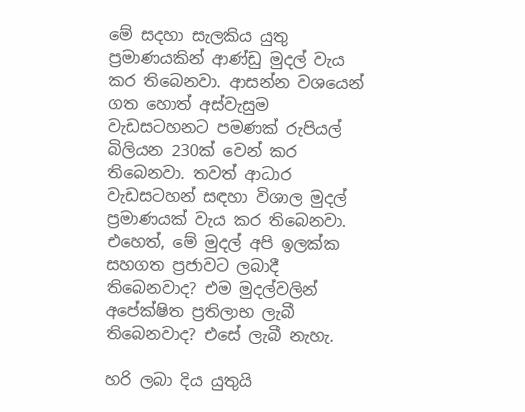මේ සදහා සැලකිය යුතු ප්‍රමාණයකින් ආණ්ඩු මුදල් වැය කර තිබෙනවා. ආසන්න වශයෙන් ගත හොත් අස්වැසුම වැඩසටහනට පමණක් රුපියල් බිලියන 230ක් වෙන් කර තිබෙනවා. තවත් ආධාර වැඩසටහන් සඳහා විශාල මුදල් ප්‍රමාණයක් වැය කර තිබෙනවා. එහෙත්, මේ මුදල් අපි ඉලක්ක සහගත ප්‍රජාවට ලබාදී තිබෙනවාද? එම මුදල්වලින් අපේක්ෂිත ප්‍රතිලාභ ලැබී තිබෙනවාද? එසේ ලැබී නැහැ.

හරි ලබා දිය යුතුයි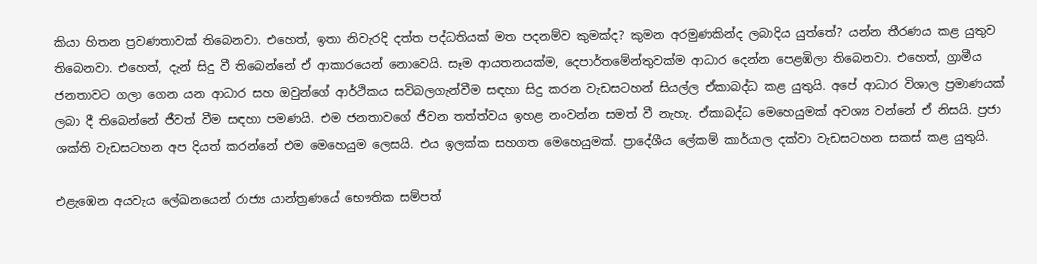කියා හිතන ප්‍රවණතාවක් තිබෙනවා. එහෙත්, ඉතා නිවැරදි දත්ත පද්ධතියක් මත පදනම්ව කුමක්ද? කුමන අරමුණකින්ද ලබාදිය යුත්තේ? යන්න තීරණය කළ යුතුව තිබෙනවා. එහෙත්, දැන් සිදු වී තිබෙන්නේ ඒ ආකාරයෙන් නොවෙයි. සෑම ආයතනයක්ම, දෙපාර්තමේන්තුවක්ම ආධාර දෙන්න පෙළඹිලා තිබෙනවා. එහෙත්, ග්‍රාමීය ජනතාවට ගලා ගෙන යන ආධාර සහ ඔවුන්ගේ ආර්ථිකය සවිබලගැන්වීම සඳහා සිදු කරන වැඩසටහන් සියල්ල ඒකාබද්ධ කළ යුතුයි. අපේ ආධාර විශාල ප්‍රමාණයක් ලබා දී තිබෙන්නේ ජීවත් වීම සඳහා පමණයි. එම ජනතාවගේ ජීවන තත්ත්වය ඉහළ නංවන්න සමත් වී නැහැ. ඒකාබද්ධ මෙහෙයුමක් අවශ්‍ය වන්නේ ඒ නිසයි. ප්‍රජා ශක්ති වැඩසටහන අප දියත් කරන්නේ එම මෙහෙයුම ලෙසයි. එය ඉලක්ක සහගත මෙහෙයුමක්. ප්‍රාදේශීය ලේකම් කාර්යාල දක්වා වැඩසටහන සකස් කළ යුතුයි.

එළැඹෙන අයවැය ලේඛනයෙන් රාජ්‍ය යාන්ත්‍රණයේ භෞතික සම්පත්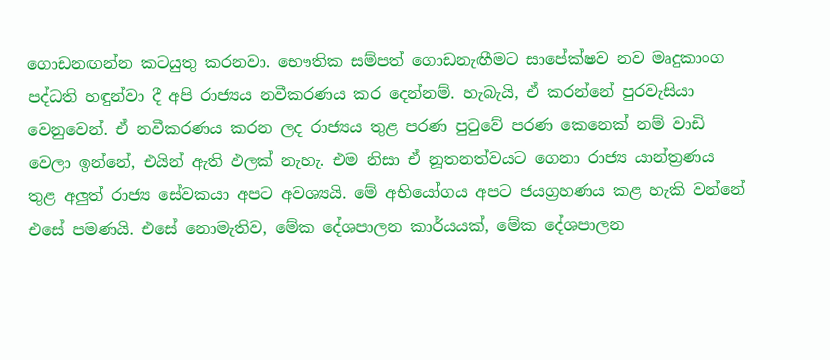ගොඩනඟන්න කටයුතු කරනවා. භෞතික සම්පත් ගොඩනැඟීමට සාපේක්ෂව නව මෘදුකාංග පද්ධති හඳුන්වා දී අපි රාජ්‍යය නවීකරණය කර දෙන්නම්. හැබැයි, ඒ කරන්නේ පුරවැසියා වෙනුවෙන්. ඒ නවීකරණය කරන ලද රාජ්‍යය තුළ පරණ පුටුවේ පරණ කෙනෙක් නම් වාඩි වෙලා ඉන්නේ, එයින් ඇති ඵලක් නැහැ. එම නිසා ඒ නූතනත්වයට ගෙනා රාජ්‍ය යාන්ත්‍රණය තුළ අලු‍ත් රාජ්‍ය සේවකයා අපට අවශ්‍යයි. මේ අභියෝගය අපට ජයග්‍රහණය කළ හැකි වන්නේ එසේ පමණයි. එසේ නොමැතිව, මේක දේශපාලන කාර්යයක්, මේක දේශපාලන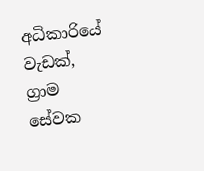අධිකාරියේ වැඩක්, ග්‍රාම සේවක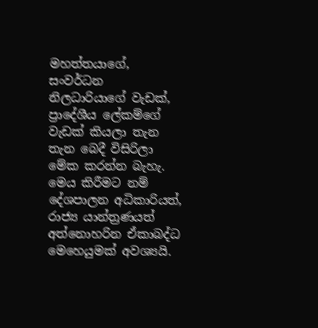මහත්තයාගේ, සංවර්ධන නිලධාරියාගේ වැඩක්, ප්‍රාදේශීය ලේකම්ගේ වැඩක් කියලා තැන තැන බෙදී විසිරිලා මේක කරන්න බැහැ. මෙය කිරීමට නම් දේශපාලන අධිකාරියත්, රාජ්‍ය යාන්ත්‍රණයත් අත්නොහරින ඒකාබද්ධ මෙහෙයුමක් අවශ්‍යයි.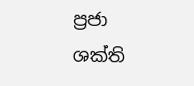ප්‍රජා ශක්ති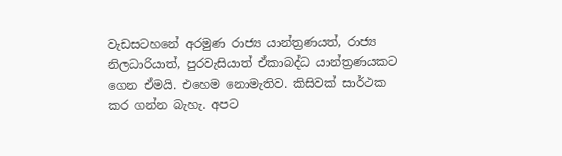වැඩසටහනේ අරමුණ රාජ්‍ය යාන්ත්‍රණයත්, රාජ්‍ය නිලධාරියාත්, පුරවැසියාත් ඒකාබද්ධ යාන්ත්‍රණයකට ගෙන ඒමයි. එහෙම නොමැතිව. කිසිවක් සාර්ථක කර ගන්න බැහැ. අපට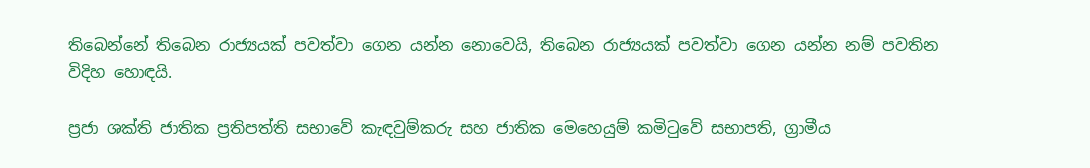තිබෙන්නේ තිබෙන රාජ්‍යයක් පවත්වා ගෙන යන්න නොවෙයි, තිබෙන රාජ්‍යයක් පවත්වා ගෙන යන්න නම් පවතින විදිහ හොඳයි.

ප්‍රජා ශක්ති ජාතික ප්‍රතිපත්ති සභාවේ කැඳවුම්කරු සහ ජාතික මෙහෙයුම් කමිටුවේ සභාපති, ග්‍රාමීය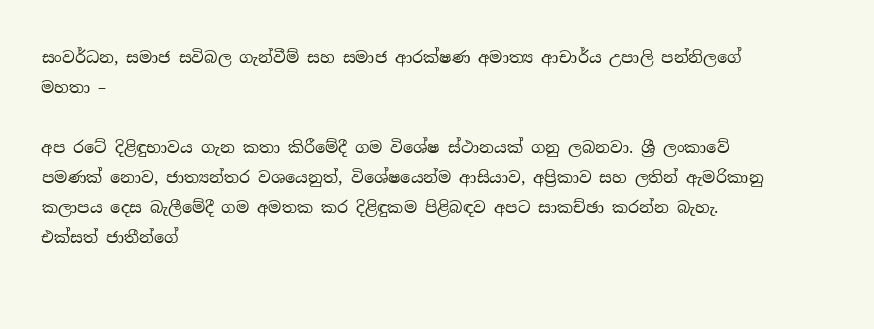සංවර්ධන, සමාජ සවිබල ගැන්වීම් සහ සමාජ ආරක්ෂණ අමාත්‍ය ආචාර්ය උපාලි පන්නිලගේ මහතා –

අප රටේ දිළිඳුභාවය ගැන කතා කිරීමේදී ගම විශේෂ ස්ථානයක් ගනු ලබනවා. ශ්‍රී ලංකාවේ පමණක් නොව, ජාත්‍යන්තර වශයෙනුත්, විශේෂයෙන්ම ආසියාව, අප්‍රිකාව සහ ලතින් ඇමරිකානු කලාපය දෙස බැලීමේදී ගම අමතක කර දිළිඳුකම පිළිබඳව අපට සාකච්ඡා කරන්න බැහැ. එක්සත් ජාතීන්ගේ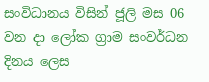සංවිධානය විසින් ජූලි මස 06 වන දා ලෝක ග්‍රාම සංවර්ධන දිනය ලෙස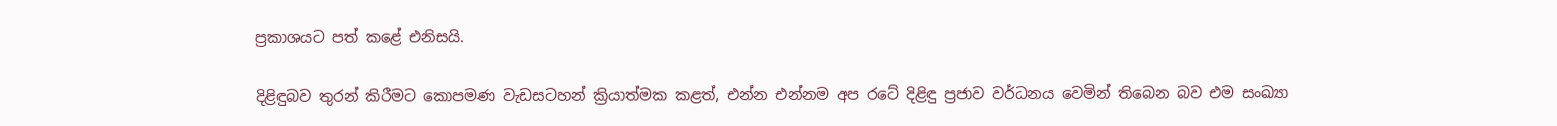ප්‍රකාශයට පත් කළේ එනිසයි.

දිළිඳුබව තුරන් කිරීමට කොපමණ වැඩසටහන් ක්‍රියාත්මක කළත්, එන්න එන්නම අප රටේ දිළිඳු ප්‍රජාව වර්ධනය වෙමින් තිබෙන බව එම සංඛ්‍යා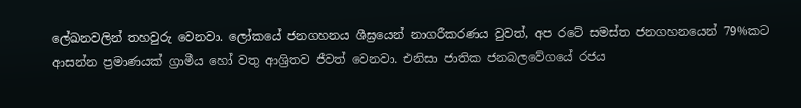ලේඛනවලින් තහවුරු වෙනවා. ලෝකයේ ජනගහනය ශීඝ්‍රයෙන් නාගරීකරණය වුවත්, අප රටේ සමස්ත ජනගහනයෙන් 79%කට ආසන්න ප්‍රමාණයක් ග්‍රාමීය හෝ වතු ආශ්‍රිතව ජීවත් වෙනවා. එනිසා ජාතික ජනබලවේගයේ රජය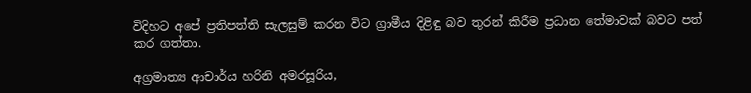විදිහට අපේ ප්‍රතිපත්ති සැලසුම් කරන විට ග්‍රාමීය දිළිඳු බව තුරන් කිරීම ප්‍රධාන තේමාවක් බවට පත් කර ගත්තා.

අග්‍රමාත්‍ය ආචාර්ය හරිනි අමරසූරිය,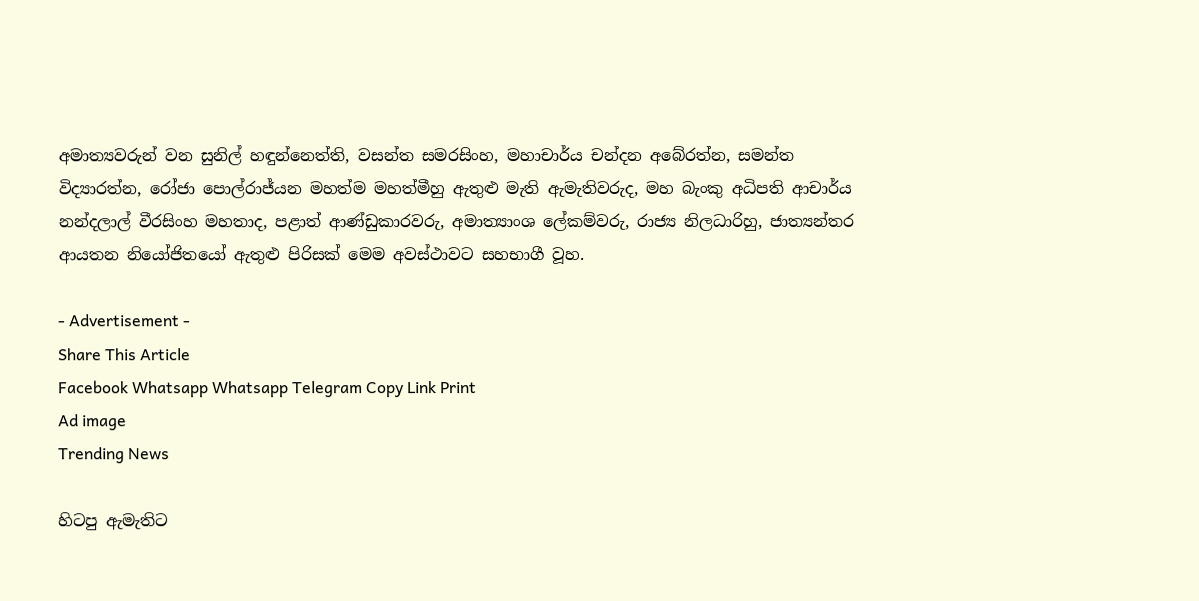අමාත්‍යවරුන් වන සුනිල් හඳුන්නෙත්ති, වසන්ත සමරසිංහ, මහාචාර්ය චන්දන අබේරත්න, සමන්ත විද්‍යාරත්න, රෝජා පොල්රාජ්යන මහත්ම මහත්මීහු ඇතුළු මැති ඇමැතිවරුද, මහ බැංකු අධිපති ආචාර්ය නන්දලාල් වීරසිංහ මහතාද, පළාත් ආණ්ඩුකාරවරු, අමාත්‍යාංශ ලේකම්වරු, රාජ්‍ය නිලධාරිහු, ජාත්‍යන්තර ආයතන නියෝජිතයෝ ඇතුළු පිරිසක් මෙම අවස්ථාවට සහභාගී වූහ.

- Advertisement -
Share This Article
Facebook Whatsapp Whatsapp Telegram Copy Link Print
Ad image
Trending News

හිටපු ඇමැතිට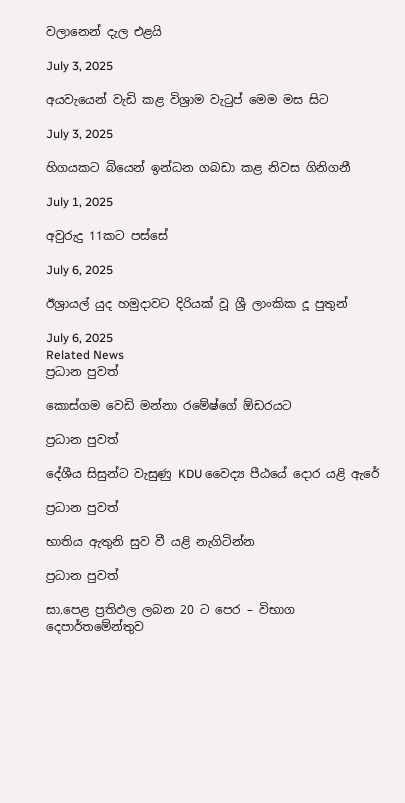වලානෙන් දැල එළයි

July 3, 2025

අයවැයෙන් වැඩි කළ විශ්‍රාම වැටුප් මෙම මස සිට

July 3, 2025

හිගයකට බියෙන් ඉන්ධන ගබඩා කළ නිවස ගිනිගනී

July 1, 2025

අවුරුදු 11කට පස්සේ

July 6, 2025

ඊශ්‍රායල් යුද හමුදාවට දිරියක් වූ ශ්‍රී ලාංකික දූ පුතුන්

July 6, 2025
Related News
ප්‍රධාන පුවත්

කොස්ගම වෙඩි මන්නා රමේෂ්ගේ ඕඩරයට

ප්‍රධාන පුවත්

දේශීය සිසුන්ට වැසුණු KDU වෛද්‍ය පීඨයේ දොර යළි ඇරේ

ප්‍රධාන පුවත්

භාතිය ඇතුනි සුව වී යළි නැගිටින්න

ප්‍රධාන පුවත්

සා.පෙළ ප්‍රතිඵල ලබන 20 ට පෙර – විභාග දෙපාර්තමේන්තුව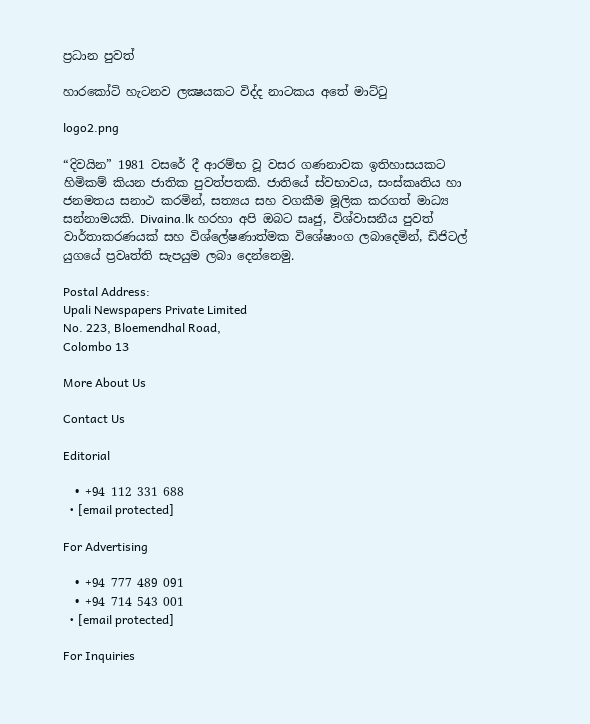ප්‍රධාන පුවත්

හාරකෝටි හැටනව ලක්‍ෂයකට විද්ද නාටකය අතේ මාට්ටු

logo2.png

“දිවයින” 1981 වසරේ දී ආරම්භ වූ වසර ගණනාවක ඉතිහාසයකට හිමිකම් කියන ජාතික පුවත්පතකි. ජාතියේ ස්වභාවය, සංස්කෘතිය හා ජනමතය සනාථ කරමින්, සත්‍යය සහ වගකීම මූලික කරගත් මාධ්‍ය සන්නාමයකි. Divaina.lk හරහා අපි ඔබට සෘජු, විශ්වාසනීය පුවත් වාර්තාකරණයක් සහ විශ්ලේෂණාත්මක විශේෂාංග ලබාදෙමින්, ඩිජිටල් යුගයේ ප්‍රවෘත්ති සැපයුම ලබා දෙන්නෙමු.

Postal Address:
Upali Newspapers Private Limited
No. 223, Bloemendhal Road,
Colombo 13

More About Us

Contact Us

Editorial

  • +94 112 331 688
  • [email protected]

For Advertising

  • +94 777 489 091
  • +94 714 543 001
  • [email protected]

For Inquiries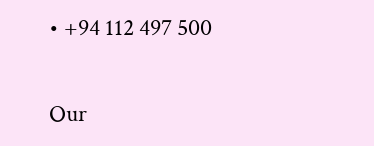• +94 112 497 500

Our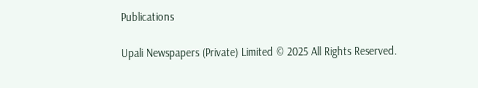Publications

Upali Newspapers (Private) Limited © 2025 All Rights Reserved.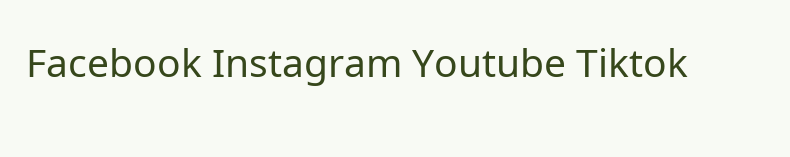Facebook Instagram Youtube Tiktok